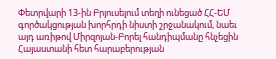Փետրվարի 13-ին Բրյուսելում տեղի ունեցած ՀՀ-ԵՄ գործակցության խորհրդի նիստի շրջանակում, նաեւ այդ առիթով Միրզոյան-Բորել հանդիպմանը հնչեցին Հայաստանի հետ հարաբերության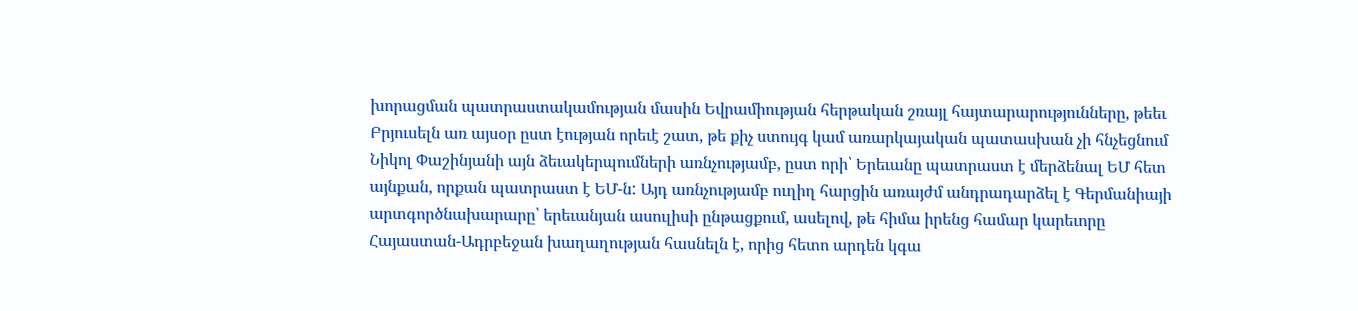խորացման պատրաստակամության մասին Եվրամիության հերթական շռայլ հայտարարությունները, թեեւ Բրյուսելն առ այսօր ըստ էության որեւէ շատ, թե քիչ ստույգ կամ առարկայական պատասխան չի հնչեցնում Նիկոլ Փաշինյանի այն ձեւակերպումների առնչությամբ, ըստ որի՝ Երեւանը պատրաստ է մերձենալ ԵՄ հետ այնքան, որքան պատրաստ է ԵՄ-ն: Այդ առնչությամբ ուղիղ հարցին առայժմ անդրադարձել է Գերմանիայի արտգործնախարարը՝ երեւանյան ասուլիսի ընթացքում, ասելով, թե հիմա իրենց համար կարեւորը Հայաստան-Ադրբեջան խաղաղության հասնելն է, որից հետո արդեն կգա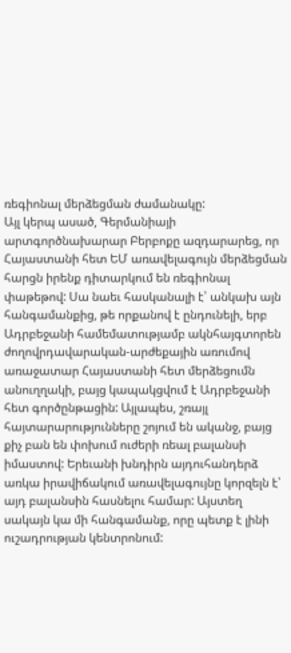ռեգիոնալ մերձեցման ժամանակը:
Այլ կերպ ասած, Գերմանիայի արտգործնախարար Բերբոքը ազդարարեց, որ Հայաստանի հետ ԵՄ առավելագույն մերձեցման հարցն իրենք դիտարկում են ռեգիոնալ փաթեթով: Սա նաեւ հասկանալի է՝ անկախ այն հանգամանքից, թե որքանով է ընդունելի, երբ Ադրբեջանի համեմատությամբ ակնհայգտորեն ժողովրդավարական-արժեքային առումով առաջատար Հայաստանի հետ մերձեցումն անուղղակի, բայց կապակցվում է Ադրբեջանի հետ գործընթացին: Այլապես, շռայլ հայտարարությունները շոյում են ականջ, բայց քիչ բան են փոխում ուժերի ռեալ բալանսի իմաստով: Երեւանի խնդիրն այդուհանդերձ առկա իրավիճակում առավելագույնը կորզելն է՝ այդ բալանսին հասնելու համար: Այստեղ սակայն կա մի հանգամանք, որը պետք է լինի ուշադրության կենտրոնում: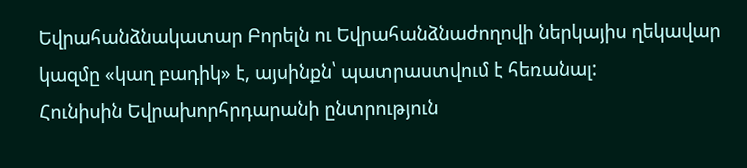Եվրահանձնակատար Բորելն ու Եվրահանձնաժողովի ներկայիս ղեկավար կազմը «կաղ բադիկ» է, այսինքն՝ պատրաստվում է հեռանալ:
Հունիսին Եվրախորհրդարանի ընտրություն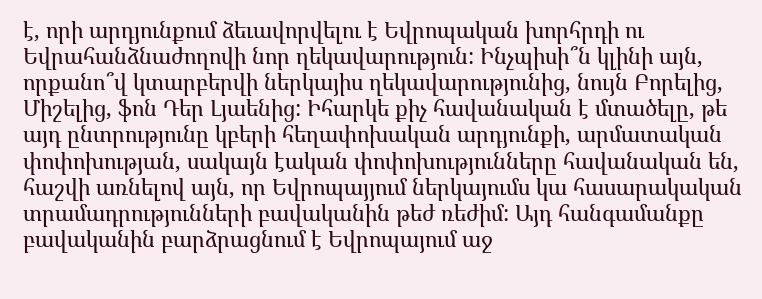է, որի արդյունքում ձեւավորվելու է Եվրոպական խորհրդի ու Եվրահանձնաժողովի նոր ղեկավարություն: Ինչպիսի՞ն կլինի այն, որքանո՞վ կտարբերվի ներկայիս ղեկավարությունից, նույն Բորելից, Միշելից, ֆոն Դեր Լյաենից: Իհարկե քիչ հավանական է մտածելը, թե այդ ընտրությունը կբերի հեղափոխական արդյունքի, արմատական փոփոխության, սակայն էական փոփոխությունները հավանական են, հաշվի առնելով այն, որ Եվրոպայյում ներկայումս կա հասարակական տրամադրությունների բավականին թեժ ռեժիմ: Այդ հանգամանքը բավականին բարձրացնում է Եվրոպայում աջ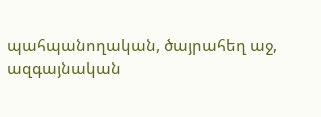պահպանողական, ծայրահեղ աջ, ազգայնական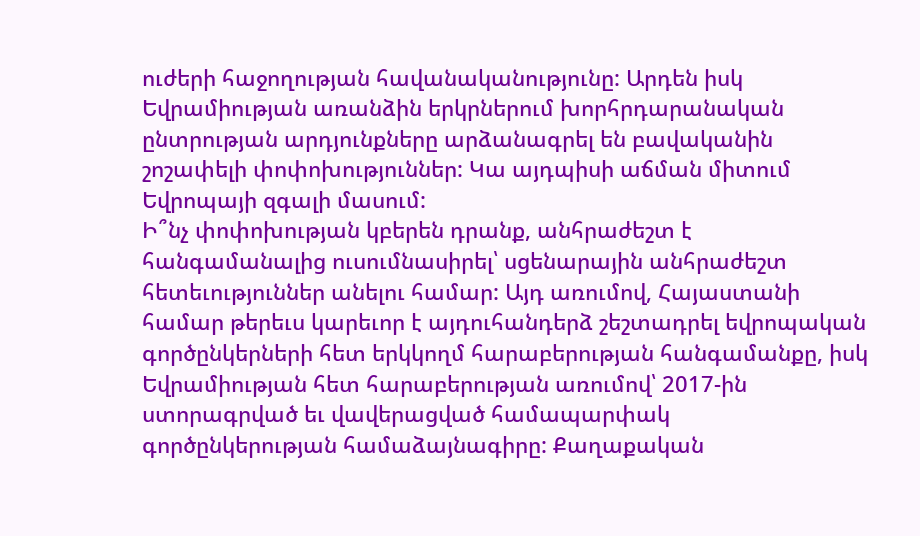ուժերի հաջողության հավանականությունը: Արդեն իսկ Եվրամիության առանձին երկրներում խորհրդարանական ընտրության արդյունքները արձանագրել են բավականին շոշափելի փոփոխություններ: Կա այդպիսի աճման միտում Եվրոպայի զգալի մասում:
Ի՞նչ փոփոխության կբերեն դրանք, անհրաժեշտ է հանգամանալից ուսումնասիրել՝ սցենարային անհրաժեշտ հետեւություններ անելու համար: Այդ առումով, Հայաստանի համար թերեւս կարեւոր է այդուհանդերձ շեշտադրել եվրոպական գործընկերների հետ երկկողմ հարաբերության հանգամանքը, իսկ Եվրամիության հետ հարաբերության առումով՝ 2017-ին ստորագրված եւ վավերացված համապարփակ գործընկերության համաձայնագիրը: Քաղաքական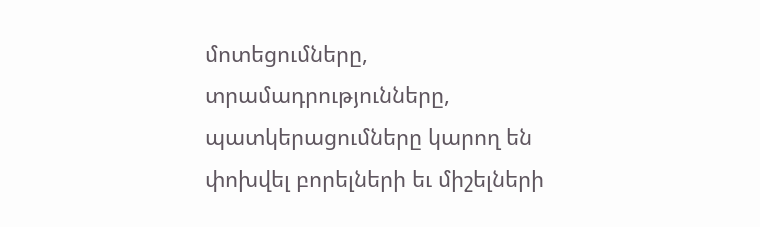մոտեցումները, տրամադրությունները, պատկերացումները կարող են փոխվել բորելների եւ միշելների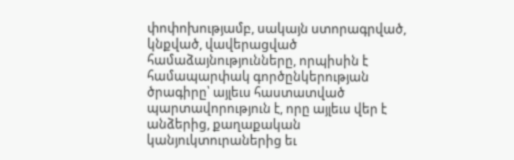փոփոխությամբ, սակայն ստորագրված, կնքված, վավերացված համաձայնությունները, որպիսին է համապարփակ գործընկերության ծրագիրը՝ այլեւս հաստատված պարտավորություն է, որը այլեւս վեր է անձերից, քաղաքական կանյուկտուրաներից եւ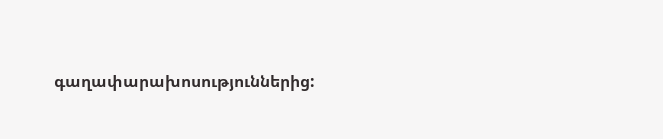գաղափարախոսություններից: